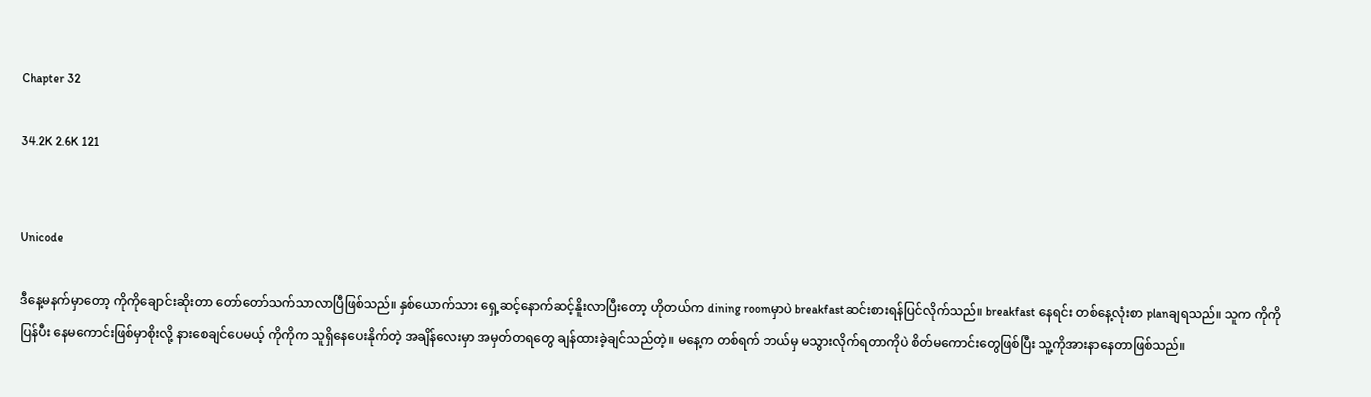Chapter 32

34.2K 2.6K 121


Unicode

ဒီနေ့မနက်မှာတော့ ကိုကိုချောင်းဆိုးတာ တော်တော်သက်သာလာပြီဖြစ်သည်။ နှစ်ယောက်သား ရှေ့ဆင့်နောက်ဆင့်နိူးလာပြီးတော့ ဟိုတယ်က dining roomမှာပဲ breakfastဆင်းစားရန်ပြင်လိုက်သည်။ breakfast နေရင်း တစ်နေ့လုံးစာ planချရသည်။ သူက ကိုကို ပြန်ပီး နေမကောင်းဖြစ်မှာစိုးလို့ နားစေချင်ပေမယ့် ကိုကိုက သူရှိနေပေးနိုက်တဲ့ အချိန်လေးမှာ အမှတ်တရတွေ ချန်ထားခဲ့ချင်သည်တဲ့။ မနေ့က တစ်ရက် ဘယ်မှ မသွားလိုက်ရတာကိုပဲ စိတ်မကောင်းတွေဖြစ်ပြီး သူ့ကိုအားနာနေတာဖြစ်သည်။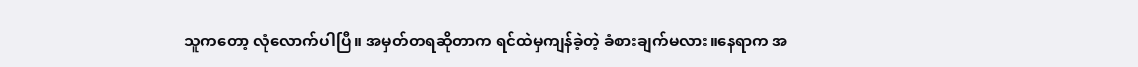သူကတော့ လုံလောက်ပါပြီ။ အမှတ်တရဆိုတာက ရင်ထဲမှကျန်ခဲ့တဲ့ ခံစားချက်မလား။နေရာက အ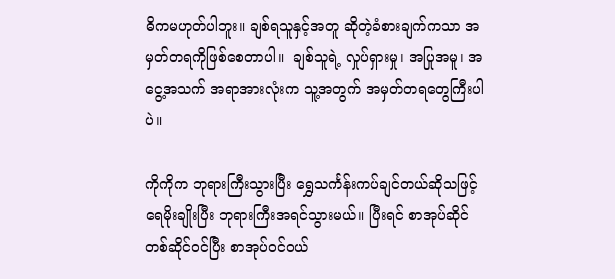ဓိကမဟုတ်ပါဘူး။ ချစ်ရသူနှင့်အတူ ဆိုတဲ့ခံစားချက်ကသာ အမှတ်တရကိုဖြစ်စေတာပါ။  ချစ်သူရဲ့ လှုပ်ရှားမှု၊ အပြုအမူ၊ အငွေ့အသက် အရာအားလုံးက သူ့အတွက် အမှတ်တရတွေကြီးပါပဲ။

ကိုကိုက ဘုရားကြီးသွားပြီး ရွှေသင်္ကန်းကပ်ချင်တယ်ဆိုသဖြင့် ရေမိုးချိုးပြီး ဘုရားကြီးအရင်သွားမယ်။ ပြီးရင် စာအုပ်ဆိုင်တစ်ဆိုင်ဝင်ပြီး စာအုပ်ဝင်ဝယ်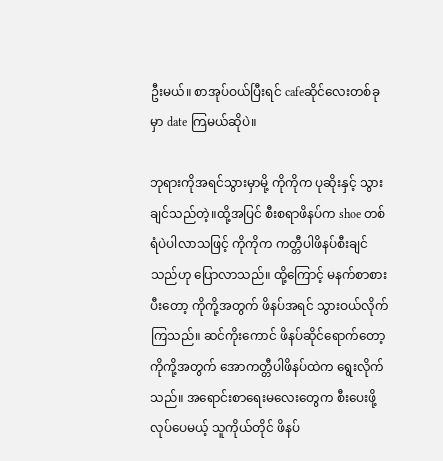ဦးမယ်။ စာအုပ်ဝယ်ပြီးရင် cafeဆိုင်လေးတစ်ခုမှာ date ကြမယ်ဆိုပဲ။

ဘုရားကိုအရင်သွားမှာမို့ ကိုကိုက ပုဆိုးနှင့် သွားချင်သည်တဲ့။ထို့အပြင် စီးစရာဖိနပ်က shoe တစ်ရံပဲပါလာသဖြင့် ကိုကိုက ကတ္တီပါဖိနပ်စီးချင်သည်ဟု ပြောလာသည်။ ထို့ကြောင့် မနက်စာစားပီးတော့ ကိုကို့အတွက် ဖိနပ်အရင် သွားဝယ်လိုက်ကြသည်။ ဆင်ကိုးကောင် ဖိနပ်ဆိုင်ရောက်တော့ ကိုကို့အတွက် အောကတ္တီပါဖိနပ်ထဲက ရွေးလိုက်သည်။ အရောင်းစာရေးမလေးတွေက စီးပေးဖို့လုပ်ပေမယ့် သူကိုယ်တိုင် ဖိနပ်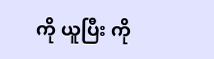ကို ယူပြီး ကို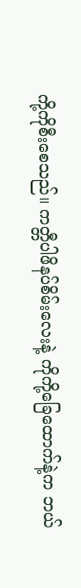ကို့ကိုစီးစေသည်။ ကတ္တီပါဖိနပ်စိမ်းလေးနဲ့ ကိုကို့ခြေထောက်နဲ့က ဘယ်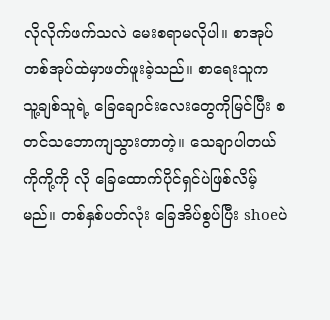လိုလိုက်ဖက်သလဲ မေးစရာမလိုပါ။ စာအုပ်တစ်အုပ်ထဲမှာဖတ်ဖူးခဲ့သည်။ စာရေးသူက သူ့ချစ်သူရဲ့ ခြေချောင်းလေးတွေကိုမြင်ပြီး စတင်သဘောကျသွားတာတဲ့။ သေချာပါတယ် ကိုကို့ကို လို ခြေထောက်ပိုင်ရှင်ပဲဖြစ်လိမ့်မည်။ တစ်နှစ်ပတ်လုံး ခြေအိပ်စွပ်ပြီး shoeပဲ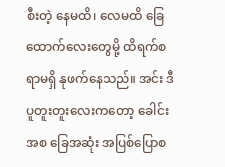စီးတဲ့ နေမထိ၊ လေမထိ ခြေထောက်လေးတွေမို့ ထိရက်စရာမရှိ နုဖက်နေသည်။ အင်း ဒီပူတူးတူးလေးကတော့ ခေါင်းအစ ခြေအဆုံး အပြစ်ပြောစ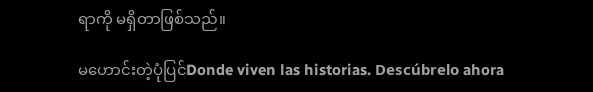ရာကို မရှိတာဖြစ်သည်။

မဟောင်းတဲ့ပုံပြင်Donde viven las historias. Descúbrelo ahora